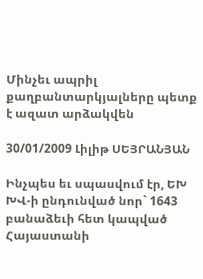Մինչեւ ապրիլ քաղբանտարկյալները պետք է ազատ արձակվեն

30/01/2009 Լիլիթ ՍԵՅՐԱՆՅԱՆ

Ինչպես եւ սպասվում էր, ԵԽ ԽՎ-ի ընդունված նոր` 1643 բանաձեւի հետ կապված Հայաստանի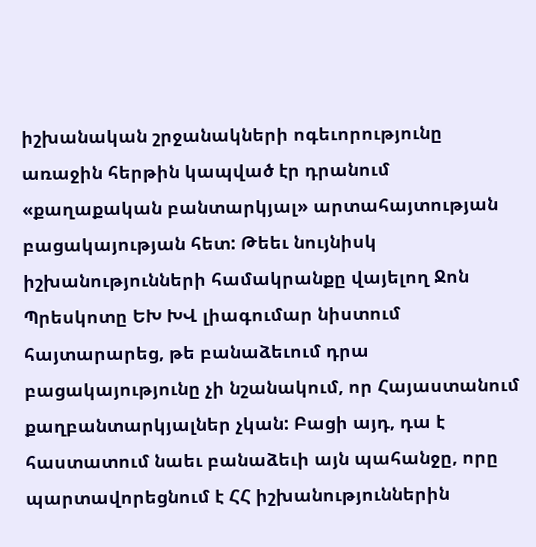իշխանական շրջանակների ոգեւորությունը առաջին հերթին կապված էր դրանում «քաղաքական բանտարկյալ» արտահայտության բացակայության հետ: Թեեւ նույնիսկ իշխանությունների համակրանքը վայելող Ջոն Պրեսկոտը ԵԽ ԽՎ լիագումար նիստում հայտարարեց, թե բանաձեւում դրա բացակայությունը չի նշանակում, որ Հայաստանում քաղբանտարկյալներ չկան: Բացի այդ, դա է հաստատում նաեւ բանաձեւի այն պահանջը, որը պարտավորեցնում է ՀՀ իշխանություններին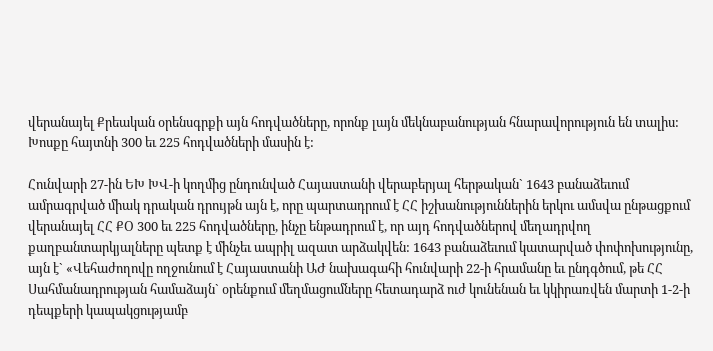վերանայել Քրեական օրենսգրքի այն հոդվածները, որոնք լայն մեկնաբանության հնարավորություն են տալիս: Խոսքը հայտնի 300 եւ 225 հոդվածների մասին է:

Հունվարի 27-ին ԵԽ ԽՎ-ի կողմից ընդունված Հայաստանի վերաբերյալ հերթական` 1643 բանաձեւում ամրագրված միակ դրական դրույթն այն է, որը պարտադրում է ՀՀ իշխանություններին երկու ամսվա ընթացքում վերանայել ՀՀ ՔՕ 300 եւ 225 հոդվածները, ինչը ենթադրում է, որ այդ հոդվածներով մեղադրվող քաղբանտարկյալները պետք է մինչեւ ապրիլ ազատ արձակվեն: 1643 բանաձեւում կատարված փոփոխությունը, այն է` «Վեհաժողովը ողջունում է Հայաստանի ԱԺ նախագահի հունվարի 22-ի հրամանը եւ ընդգծում, թե ՀՀ Սահմանադրության համաձայն` օրենքում մեղմացումները հետադարձ ուժ կունենան եւ կկիրառվեն մարտի 1-2-ի դեպքերի կապակցությամբ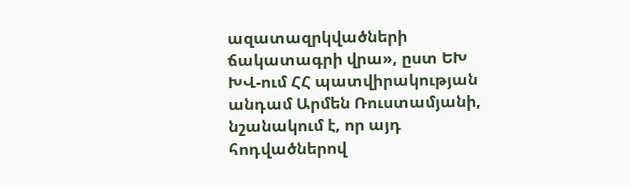ազատազրկվածների ճակատագրի վրա», ըստ ԵԽ ԽՎ-ում ՀՀ պատվիրակության անդամ Արմեն Ռուստամյանի, նշանակում է, որ այդ հոդվածներով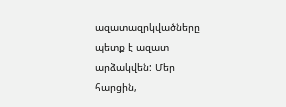ազատազրկվածները պետք է ազատ արձակվեն: Մեր հարցին,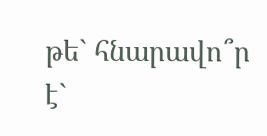թե` հնարավո՞ր է`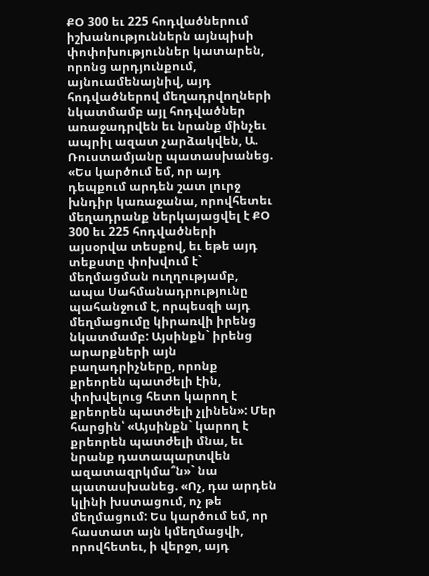ՔՕ 300 եւ 225 հոդվածներում իշխանություններն այնպիսի փոփոխություններ կատարեն, որոնց արդյունքում, այնուամենայնիվ, այդ հոդվածներով մեղադրվողների նկատմամբ այլ հոդվածներ առաջադրվեն եւ նրանք մինչեւ ապրիլ ազատ չարձակվեն, Ա. Ռուստամյանը պատասխանեց. «Ես կարծում եմ, որ այդ դեպքում արդեն շատ լուրջ խնդիր կառաջանա, որովհետեւ մեղադրանք ներկայացվել է ՔՕ 300 եւ 225 հոդվածների այսօրվա տեսքով, եւ եթե այդ տեքստը փոխվում է` մեղմացման ուղղությամբ, ապա Սահմանադրությունը պահանջում է, որպեսզի այդ մեղմացումը կիրառվի իրենց նկատմամբ: Այսինքն` իրենց արարքների այն բաղադրիչները, որոնք քրեորեն պատժելի էին, փոխվելուց հետո կարող է քրեորեն պատժելի չլինեն»: Մեր հարցին՝ «Այսինքն` կարող է քրեորեն պատժելի մնա, եւ նրանք դատապարտվեն ազատազրկմա՞ն»` նա պատասխանեց. «Ոչ, դա արդեն կլինի խստացում, ոչ թե մեղմացում: Ես կարծում եմ, որ հաստատ այն կմեղմացվի, որովհետեւ, ի վերջո, այդ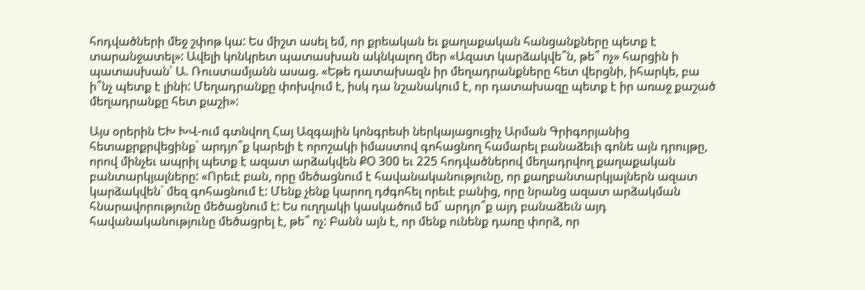հոդվածների մեջ շփոթ կա: Ես միշտ ասել եմ, որ քրեական եւ քաղաքական հանցանքները պետք է տարանջատել»: Ավելի կոնկրետ պատասխան ակնկալող մեր «Ազատ կարձակվե՞ն, թե՞ ոչ» հարցին ի պատասխան՝ Ա. Ռուստամյանն ասաց. «Եթե դատախազն իր մեղադրանքները հետ վերցնի, իհարկե, բա ի՞նչ պետք է լինի: Մեղադրանքը փոխվում է, իսկ դա նշանակում է, որ դատախազը պետք է իր առաջ քաշած մեղադրանքը հետ քաշի»:

Այս օրերին ԵԽ ԽՎ-ում գտնվող Հայ Ազգային կոնգրեսի ներկայացուցիչ Արման Գրիգորյանից հետաքրքրվեցինք` արդյո՞ք կարելի է որոշակի իմաստով գոհացնող համարել բանաձեւի գոնե այն դրույթը, որով մինչեւ ապրիլ պետք է ազատ արձակվեն ՔՕ 300 եւ 225 հոդվածներով մեղադրվող քաղաքական բանտարկյալները: «Որեւէ բան, որը մեծացնում է հավանականությունը, որ քաղբանտարկյալներն ազատ կարձակվեն` մեզ գոհացնում է: Մենք չենք կարող դժգոհել որեւէ բանից, որը նրանց ազատ արձակման հնարավորությունը մեծացնում է: Ես ուղղակի կասկածում եմ` արդյո՞ք այդ բանաձեւն այդ հավանականությունը մեծացրել է, թե՞ ոչ: Բանն այն է, որ մենք ունենք դառը փորձ, որ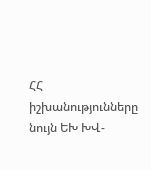ՀՀ իշխանությունները նույն ԵԽ ԽՎ-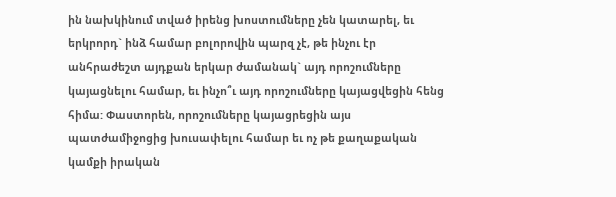ին նախկինում տված իրենց խոստումները չեն կատարել, եւ երկրորդ` ինձ համար բոլորովին պարզ չէ, թե ինչու էր անհրաժեշտ այդքան երկար ժամանակ` այդ որոշումները կայացնելու համար, եւ ինչո՞ւ այդ որոշումները կայացվեցին հենց հիմա: Փաստորեն, որոշումները կայացրեցին այս պատժամիջոցից խուսափելու համար եւ ոչ թե քաղաքական կամքի իրական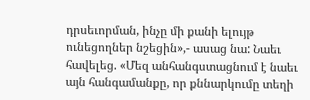դրսեւորման, ինչը մի քանի ելույթ ունեցողներ նշեցին»,- ասաց նա: Նաեւ հավելեց. «Մեզ անհանգստացնում է նաեւ այն հանգամանքը, որ քննարկումը տեղի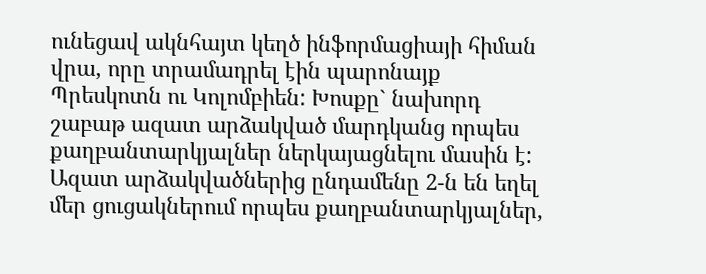ունեցավ ակնհայտ կեղծ ինֆորմացիայի հիման վրա, որը տրամադրել էին պարոնայք Պրեսկոտն ու Կոլոմբիեն: Խոսքը` նախորդ շաբաթ ազատ արձակված մարդկանց որպես քաղբանտարկյալներ ներկայացնելու մասին է: Ազատ արձակվածներից ընդամենը 2-ն են եղել մեր ցուցակներում որպես քաղբանտարկյալներ,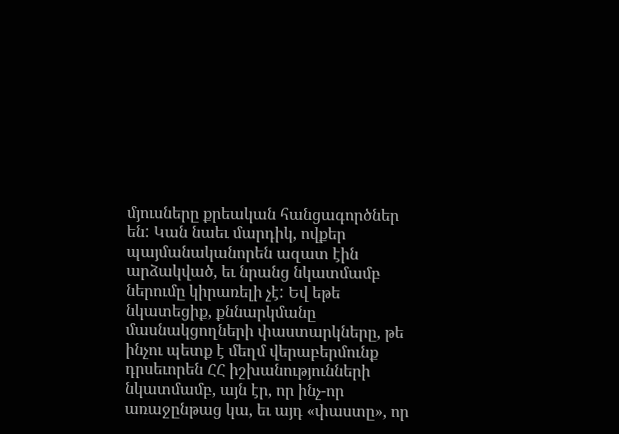մյուսները քրեական հանցագործներ են: Կան նաեւ մարդիկ, ովքեր պայմանականորեն ազատ էին արձակված, եւ նրանց նկատմամբ ներումը կիրառելի չէ: Եվ եթե նկատեցիք, քննարկմանը մասնակցողների փաստարկները, թե ինչու պետք է մեղմ վերաբերմունք դրսեւորեն ՀՀ իշխանությունների նկատմամբ, այն էր, որ ինչ-որ առաջընթաց կա, եւ այդ «փաստը», որ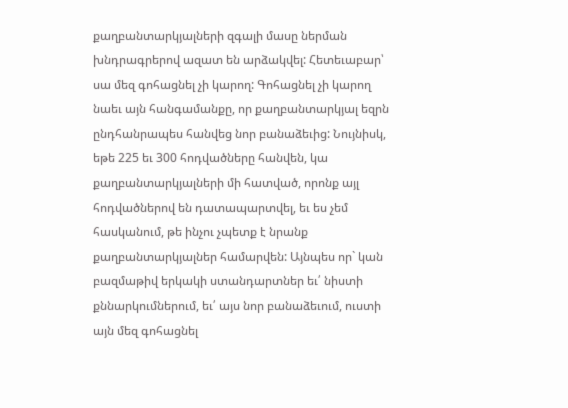քաղբանտարկյալների զգալի մասը ներման խնդրագրերով ազատ են արձակվել: Հետեւաբար՝ սա մեզ գոհացնել չի կարող: Գոհացնել չի կարող նաեւ այն հանգամանքը, որ քաղբանտարկյալ եզրն ընդհանրապես հանվեց նոր բանաձեւից: Նույնիսկ, եթե 225 եւ 300 հոդվածները հանվեն, կա քաղբանտարկյալների մի հատված, որոնք այլ հոդվածներով են դատապարտվել, եւ ես չեմ հասկանում, թե ինչու չպետք է նրանք քաղբանտարկյալներ համարվեն: Այնպես որ` կան բազմաթիվ երկակի ստանդարտներ եւ՛ նիստի քննարկումներում, եւ՛ այս նոր բանաձեւում, ուստի այն մեզ գոհացնել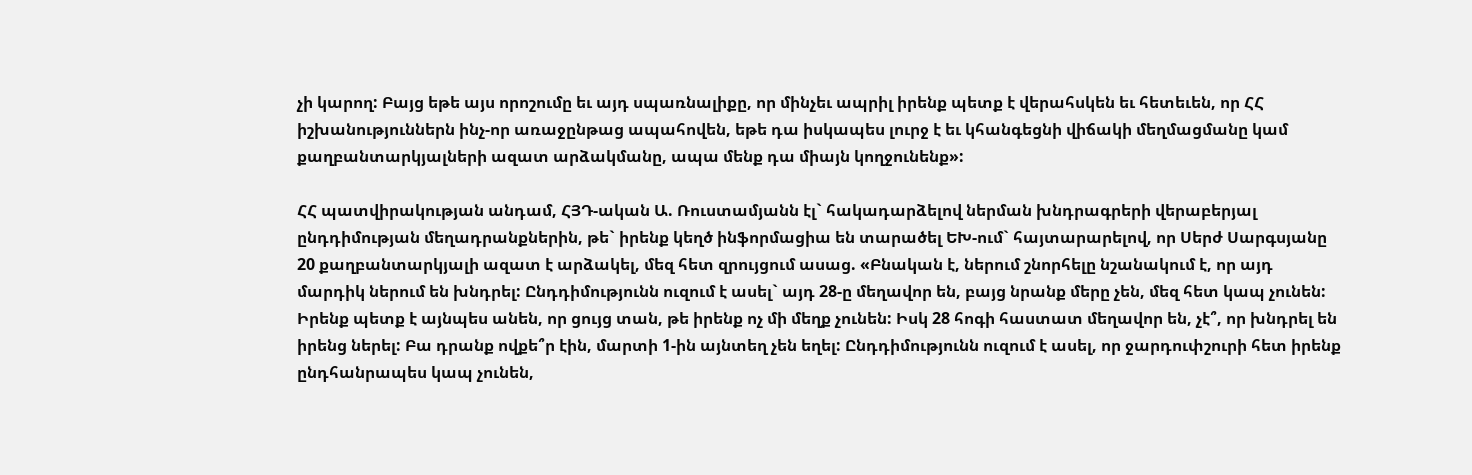չի կարող: Բայց եթե այս որոշումը եւ այդ սպառնալիքը, որ մինչեւ ապրիլ իրենք պետք է վերահսկեն եւ հետեւեն, որ ՀՀ իշխանություններն ինչ-որ առաջընթաց ապահովեն, եթե դա իսկապես լուրջ է եւ կհանգեցնի վիճակի մեղմացմանը կամ քաղբանտարկյալների ազատ արձակմանը, ապա մենք դա միայն կողջունենք»:

ՀՀ պատվիրակության անդամ, ՀՅԴ-ական Ա. Ռուստամյանն էլ` հակադարձելով ներման խնդրագրերի վերաբերյալ ընդդիմության մեղադրանքներին, թե` իրենք կեղծ ինֆորմացիա են տարածել ԵԽ-ում` հայտարարելով, որ Սերժ Սարգսյանը 20 քաղբանտարկյալի ազատ է արձակել, մեզ հետ զրույցում ասաց. «Բնական է, ներում շնորհելը նշանակում է, որ այդ մարդիկ ներում են խնդրել: Ընդդիմությունն ուզում է ասել` այդ 28-ը մեղավոր են, բայց նրանք մերը չեն, մեզ հետ կապ չունեն: Իրենք պետք է այնպես անեն, որ ցույց տան, թե իրենք ոչ մի մեղք չունեն: Իսկ 28 հոգի հաստատ մեղավոր են, չէ՞, որ խնդրել են իրենց ներել: Բա դրանք ովքե՞ր էին, մարտի 1-ին այնտեղ չեն եղել: Ընդդիմությունն ուզում է ասել, որ ջարդուփշուրի հետ իրենք ընդհանրապես կապ չունեն,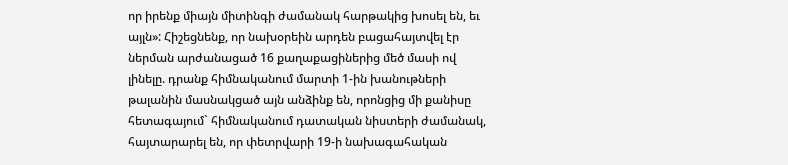որ իրենք միայն միտինգի ժամանակ հարթակից խոսել են, եւ այլն»: Հիշեցնենք, որ նախօրեին արդեն բացահայտվել էր ներման արժանացած 16 քաղաքացիներից մեծ մասի ով լինելը. դրանք հիմնականում մարտի 1-ին խանութների թալանին մասնակցած այն անձինք են, որոնցից մի քանիսը հետագայում` հիմնականում դատական նիստերի ժամանակ, հայտարարել են, որ փետրվարի 19-ի նախագահական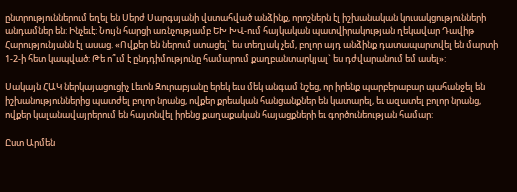ընտրություններում եղել են Սերժ Սարգսյանի վստահված անձինք, որոշներն էլ իշխանական կուսակցությունների անդամներ են: Ինչեւէ: Նույն հարցի առնչությամբ ԵԽ ԽՎ-ում հայկական պատվիրակության ղեկավար Դավիթ Հարությունյանն էլ ասաց. «Ովքեր են ներում ստացել` ես տեղյակ չեմ, բոլոր այդ անձինք դատապարտվել են մարտի 1-2-ի հետ կապված: Թե ո՞ւմ է ընդդիմությունը համարում քաղբանտարկյալ` ես դժվարանում եմ ասել»:

Սակայն ՀԱԿ ներկայացուցիչ Լեւոն Զուրաբյանը երեկ եւս մեկ անգամ նշեց, որ իրենք պարբերաբար պահանջել են իշխանություններից պատժել բոլոր նրանց, ովքեր քրեական հանցանքներ են կատարել, եւ ազատել բոլոր նրանց, ովքեր կալանավայրերում են հայտնվել իրենց քաղաքական հայացքների եւ գործունեության համար:

Ըստ Արմեն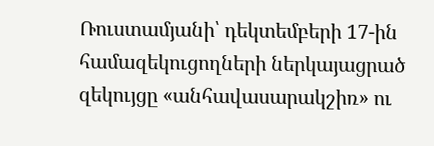Ռուստամյանի՝ դեկտեմբերի 17-ին համազեկուցողների ներկայացրած զեկույցը «անհավասարակշիռ» ու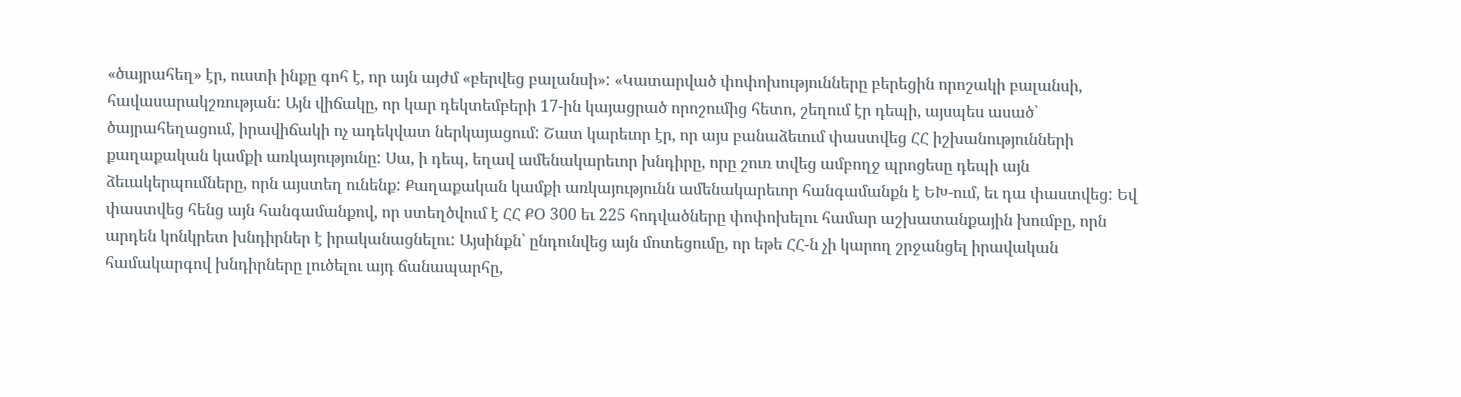«ծայրահեղ» էր, ուստի ինքը գոհ է, որ այն այժմ «բերվեց բալանսի»: «Կատարված փոփոխությունները բերեցին որոշակի բալանսի, հավասարակշռության: Այն վիճակը, որ կար դեկտեմբերի 17-ին կայացրած որոշումից հետո, շեղում էր դեպի, այսպես ասած՝ ծայրահեղացում, իրավիճակի ոչ ադեկվատ ներկայացում: Շատ կարեւոր էր, որ այս բանաձեւում փաստվեց ՀՀ իշխանությունների քաղաքական կամքի առկայությունը: Սա, ի դեպ, եղավ ամենակարեւոր խնդիրը, որը շուռ տվեց ամբողջ պրոցեսը դեպի այն ձեւակերպումները, որն այստեղ ունենք: Քաղաքական կամքի առկայությունն ամենակարեւոր հանգամանքն է ԵԽ-ում, եւ դա փաստվեց: Եվ փաստվեց հենց այն հանգամանքով, որ ստեղծվում է ՀՀ ՔՕ 300 եւ 225 հոդվածները փոփոխելու համար աշխատանքային խումբը, որն արդեն կոնկրետ խնդիրներ է իրականացնելու: Այսինքն՝ ընդունվեց այն մոտեցումը, որ եթե ՀՀ-ն չի կարող շրջանցել իրավական համակարգով խնդիրները լուծելու այդ ճանապարհը,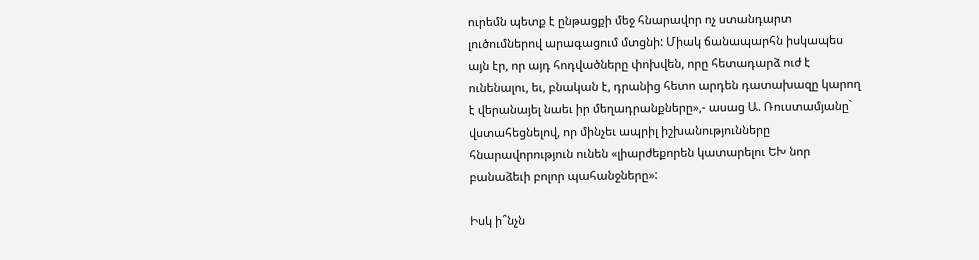ուրեմն պետք է ընթացքի մեջ հնարավոր ոչ ստանդարտ լուծումներով արագացում մտցնի: Միակ ճանապարհն իսկապես այն էր, որ այդ հոդվածները փոխվեն, որը հետադարձ ուժ է ունենալու, եւ, բնական է, դրանից հետո արդեն դատախազը կարող է վերանայել նաեւ իր մեղադրանքները»,- ասաց Ա. Ռուստամյանը` վստահեցնելով, որ մինչեւ ապրիլ իշխանությունները հնարավորություն ունեն «լիարժեքորեն կատարելու ԵԽ նոր բանաձեւի բոլոր պահանջները»:

Իսկ ի՞նչն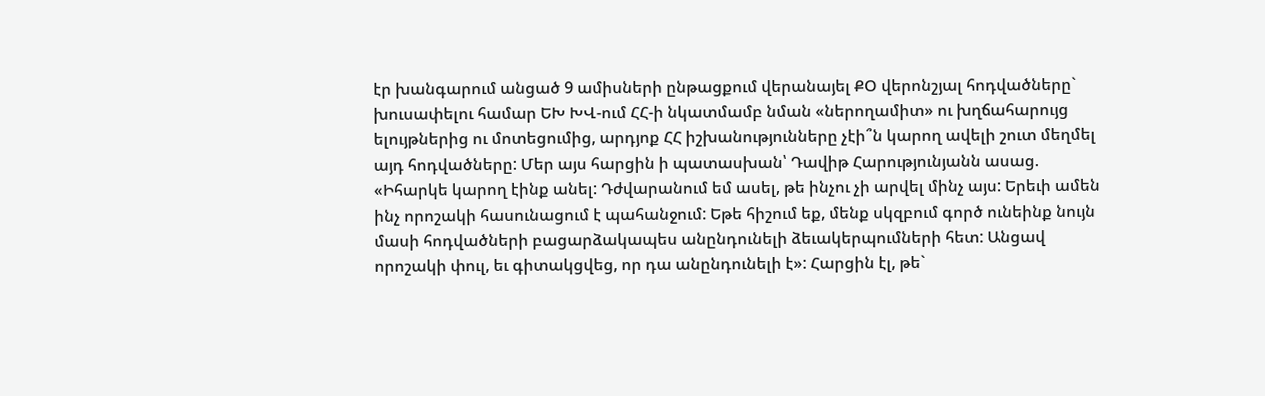էր խանգարում անցած 9 ամիսների ընթացքում վերանայել ՔՕ վերոնշյալ հոդվածները` խուսափելու համար ԵԽ ԽՎ-ում ՀՀ-ի նկատմամբ նման «ներողամիտ» ու խղճահարույց ելույթներից ու մոտեցումից, արդյոք ՀՀ իշխանությունները չէի՞ն կարող ավելի շուտ մեղմել այդ հոդվածները: Մեր այս հարցին ի պատասխան՝ Դավիթ Հարությունյանն ասաց. «Իհարկե կարող էինք անել: Դժվարանում եմ ասել, թե ինչու չի արվել մինչ այս: Երեւի ամեն ինչ որոշակի հասունացում է պահանջում: Եթե հիշում եք, մենք սկզբում գործ ունեինք նույն մասի հոդվածների բացարձակապես անընդունելի ձեւակերպումների հետ: Անցավ որոշակի փուլ, եւ գիտակցվեց, որ դա անընդունելի է»: Հարցին էլ, թե`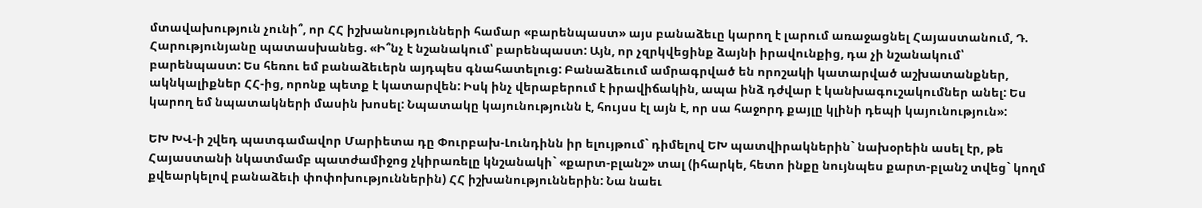մտավախություն չունի՞, որ ՀՀ իշխանությունների համար «բարենպաստ» այս բանաձեւը կարող է լարում առաջացնել Հայաստանում, Դ. Հարությունյանը պատասխանեց. «Ի՞նչ է նշանակում՝ բարենպաստ: Այն, որ չզրկվեցինք ձայնի իրավունքից, դա չի նշանակում՝ բարենպաստ: Ես հեռու եմ բանաձեւերն այդպես գնահատելուց: Բանաձեւում ամրագրված են որոշակի կատարված աշխատանքներ, ակնկալիքներ ՀՀ-ից, որոնք պետք է կատարվեն: Իսկ ինչ վերաբերում է իրավիճակին, ապա ինձ դժվար է կանխագուշակումներ անել: Ես կարող եմ նպատակների մասին խոսել: Նպատակը կայունությունն է, հույսս էլ այն է, որ սա հաջորդ քայլը կլինի դեպի կայունություն»:

ԵԽ ԽՎ-ի շվեդ պատգամավոր Մարիետա դը Փուրբախ-Լունդինն իր ելույթում` դիմելով ԵԽ պատվիրակներին` նախօրեին ասել էր, թե Հայաստանի նկատմամբ պատժամիջոց չկիրառելը կնշանակի` «քարտ-բլանշ» տալ (իհարկե, հետո ինքը նույնպես քարտ-բլանշ տվեց` կողմ քվեարկելով բանաձեւի փոփոխություններին) ՀՀ իշխանություններին: Նա նաեւ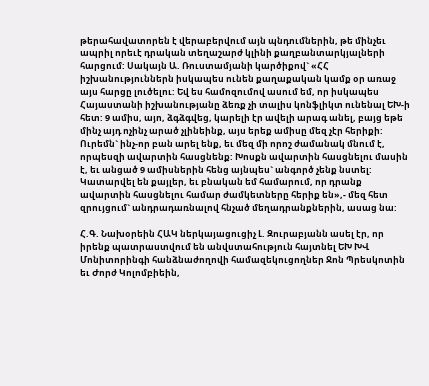թերահավատորեն է վերաբերվում այն պնդումներին, թե մինչեւ ապրիլ որեւէ դրական տեղաշարժ կլինի քաղբանտարկյալների հարցում: Սակայն Ա. Ռուստամյանի կարծիքով` «ՀՀ իշխանություններն իսկապես ունեն քաղաքական կամք օր առաջ այս հարցը լուծելու: Եվ ես համոզումով ասում եմ, որ իսկապես Հայաստանի իշխանությանը ձեռք չի տալիս կոնֆլիկտ ունենալ ԵԽ-ի հետ: 9 ամիս, այո, ձգձգվեց, կարելի էր ավելի արագ անել, բայց եթե մինչ այդ ոչինչ արած չլինեինք, այս երեք ամիսը մեզ չէր հերիքի: Ուրեմն` ինչ-որ բան արել ենք, եւ մեզ մի որոշ ժամանակ մնում է, որպեսզի ավարտին հասցնենք: Խոսքն ավարտին հասցնելու մասին է, եւ անցած 9 ամիսներին հենց այնպես` անգործ չենք նստել: Կատարվել են քայլեր, եւ բնական եմ համարում, որ դրանք ավարտին հասցնելու համար ժամկետները հերիք են»,- մեզ հետ զրույցում` անդրադառնալով հնչած մեղադրանքներին, ասաց նա:

Հ.Գ. Նախօրեին ՀԱԿ ներկայացուցիչ Լ. Զուրաբյանն ասել էր, որ իրենք պատրաստվում են անվստահություն հայտնել ԵԽ ԽՎ Մոնիտորինգի հանձնաժողովի համազեկուցողներ Ջոն Պրեսկոտին եւ Ժորժ Կոլոմբիեին,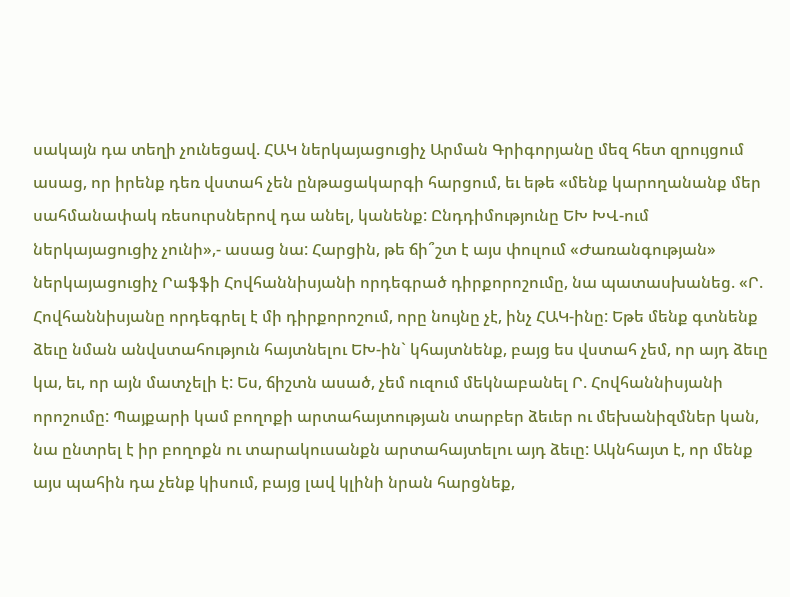սակայն դա տեղի չունեցավ. ՀԱԿ ներկայացուցիչ Արման Գրիգորյանը մեզ հետ զրույցում ասաց, որ իրենք դեռ վստահ չեն ընթացակարգի հարցում, եւ եթե «մենք կարողանանք մեր սահմանափակ ռեսուրսներով դա անել, կանենք: Ընդդիմությունը ԵԽ ԽՎ-ում ներկայացուցիչ չունի»,- ասաց նա: Հարցին, թե ճի՞շտ է այս փուլում «Ժառանգության» ներկայացուցիչ Րաֆֆի Հովհաննիսյանի որդեգրած դիրքորոշումը, նա պատասխանեց. «Ր. Հովհաննիսյանը որդեգրել է մի դիրքորոշում, որը նույնը չէ, ինչ ՀԱԿ-ինը: Եթե մենք գտնենք ձեւը նման անվստահություն հայտնելու ԵԽ-ին` կհայտնենք, բայց ես վստահ չեմ, որ այդ ձեւը կա, եւ, որ այն մատչելի է: Ես, ճիշտն ասած, չեմ ուզում մեկնաբանել Ր. Հովհաննիսյանի որոշումը: Պայքարի կամ բողոքի արտահայտության տարբեր ձեւեր ու մեխանիզմներ կան, նա ընտրել է իր բողոքն ու տարակուսանքն արտահայտելու այդ ձեւը: Ակնհայտ է, որ մենք այս պահին դա չենք կիսում, բայց լավ կլինի նրան հարցնեք,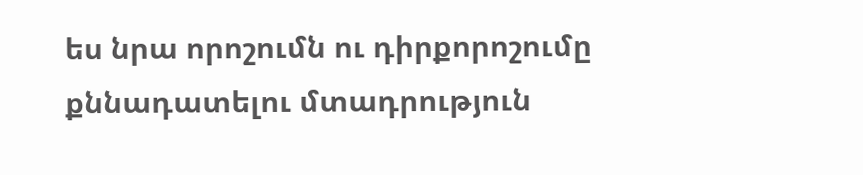ես նրա որոշումն ու դիրքորոշումը քննադատելու մտադրություն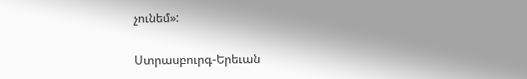չունեմ»:

Ստրասբուրգ-Երեւան